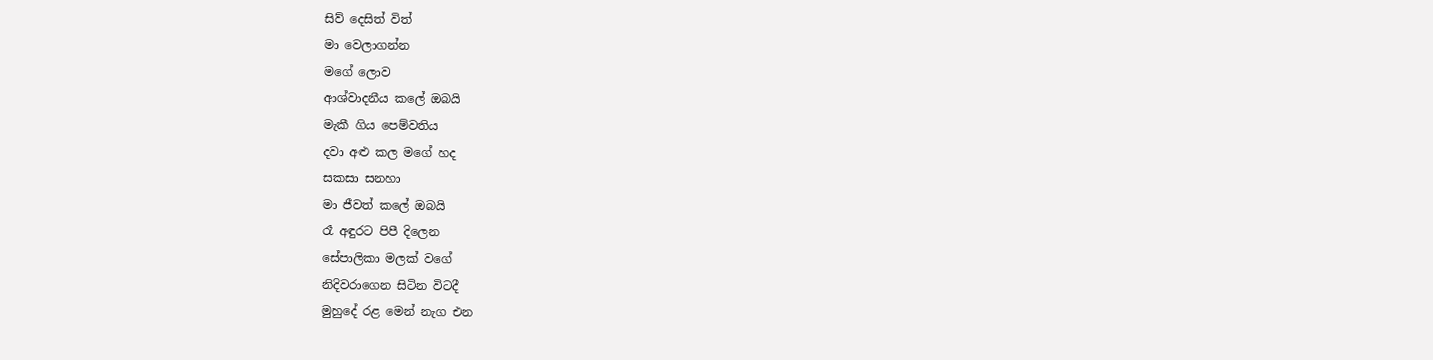සිව් දෙසිත් විත්
මා වෙලාගන්න
මගේ ලොව
ආශ්වාදනීය කලේ ඔබයි
මැකී ගිය පෙම්වතිය
දවා අළු කල මගේ හද
සකසා සනහා
මා ජීවත් කලේ ඔබයි
රෑ අඳුරට පිපී දිලෙන
සේපාලිකා මලක් වගේ
නිදිවරාගෙන සිටින විටදී
මුහුදේ රළ මෙන් නැග එන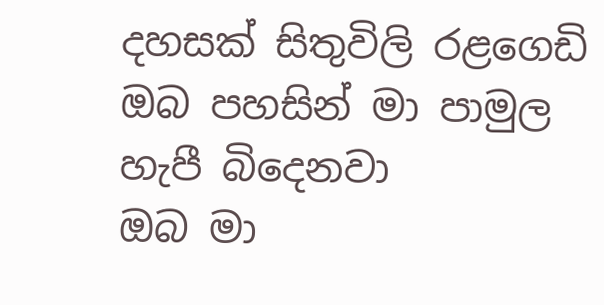දහසක් සිතුවිලි රළගෙඩි
ඔබ පහසින් මා පාමුල
හැපී බිදෙනවා
ඔබ මා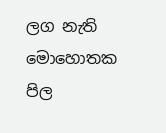ලග නැති
මොහොතක
පිල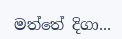මත්තේ දිගා...